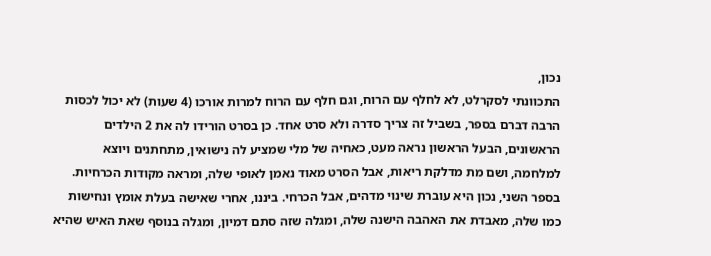נכון,
התכוונתי לסקרלט, לא לחלף עם הרוח, וגם חלף עם הרוח למרות אורכו (4 שעות) לא יכול לכסות הרבה דברם בספר, בשביל זה צריך סדרה ולא סרט אחד. כן בסרט הורידו לה את 2 הילדים הראשונים, הבעל הראשון נראה מעט, כאחיה של מלי שמציע לה נישואין, מתחתנים ויוצא למלחמה, ושם מת מדלקת ריאות, אבל הסרט מאוד נאמן לאופי שלה, ומראה מקודות הכרחיות. בספר השני, נכון היא עוברת שינוי מדהים, אבל הכרחי. ביננו, אחרי שאישה בעלת אומץ ונחישות כמו שלה, מאבדת את האהבה הישנה שלה, ומגלה שזה סתם דמיון, ומגלה בנוסף שאת האיש שהיא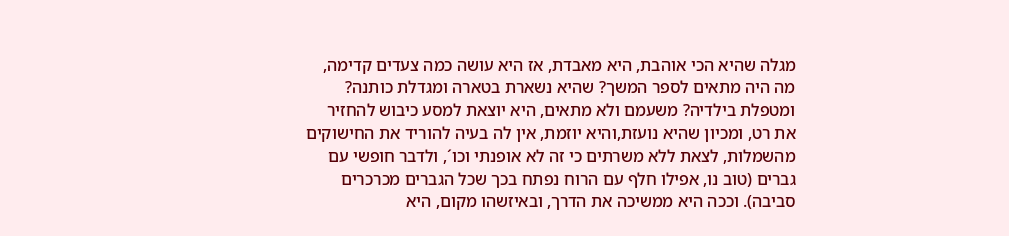מגלה שהיא הכי אוהבת, היא מאבדת, אז היא עושה כמה צעדים קדימה, מה היה מתאים לספר המשך? שהיא נשארת בטארה ומגדלת כותנה? ומטפלת בילדיה? משעמם ולא מתאים, היא יוצאת למסע כיבוש להחזיר את רט, ומכיון שהיא נועזת,והיא יוזמת, אין לה בעיה להוריד את החישוקים מהשמלות, לצאת ללא משרתים כי זה לא אופנתי וכו´, ולדבר חופשי עם גברים (טוב נו, אפילו חלף עם הרוח נפתח בכך שכל הגברים מכרכרים סביבה). וככה היא ממשיכה את הדרך, ובאיזשהו מקום, היא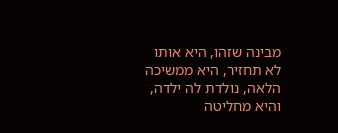מבינה שזהו, היא אותו לא תחזיר, היא ממשיכה הלאה, נולדת לה ילדה, והיא מחליטה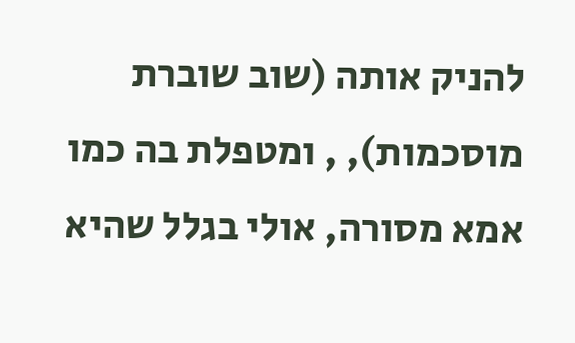להניק אותה (שוב שוברת מוסכמות), , ומטפלת בה כמו אמא מסורה, אולי בגלל שהיא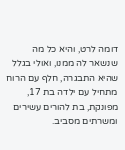דומה לרט, והיא כל מה שנשאר לה ממנו, ואולי בגלל שהיא התבגרה, חלף עם הרוח מתחיל עם ילדה בת 17, מפונקת, בת להורים עשירים ומשרתים מסביב.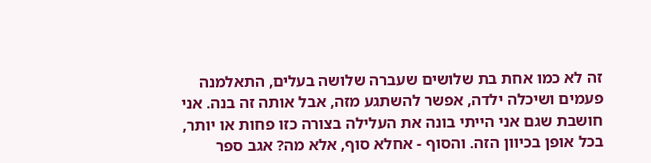זה לא כמו אחת בת שלושים שעברה שלושה בעלים, התאלמנה פעמים ושיכלה ילדה, אפשר להשתגע מזה, אבל אותה זה בנה. אני חושבת שגם אני הייתי בונה את העלילה בצורה כזו פחות או יותר, בכל אופן בכיוון הזה. והסוף - אחלא סוף, אלא מה? אגב ספר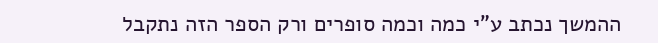ההמשך נכתב ע"י כמה וכמה סופרים ורק הספר הזה נתקבל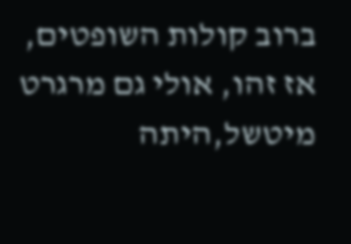ברוב קולות השופטים, אז זהו, אולי גם מרגרט מיטשל,היתה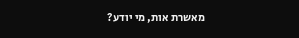מאשרת אות, מי יודע?